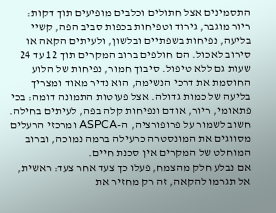התסמינים אצל חתולים וכלבים מופיעים תוך דקות: ריור מוגבר, גירוד וטפיחות בכפות סביב הפה, קשיי בליעה, נפיחות בשפתיים ובלשון, ולעיתים הקאה או סירוב לאכול. הם חולפים ברוב המקרים תוך 12 עד 24 שעות גם ללא טיפול. סיבוך חמור, נפיחות של הלוע החוסמת את דרכי הנשימה, הוא נדיר מאוד ומצריך בליעה של כמות גדולה. אצל פעוטות התמונה דומה: בכי פתאומי, ריור, אודם ונפיחות קלה בפה, לעיתים בחילה. חשוב לשמור על פרופורציה, ה-ASPCA ומרכזי הרעלים מסווגים את המונסטרה כרעילה ברמה נמוכה, וברוב המוחלט של המקרים אין סכנת חיים.
אם נבלע חלק מהצמח, פעלו כך צעד אחר צעד: ראשית, אל תגרמו להקאה, זה רק מחזיר את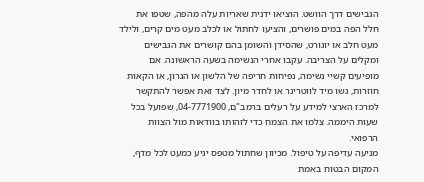הגבישים דרך הוושט. הוציאו ידנית שאריות עלה מהפה, שטפו את חלל הפה במים פושרים, והציעו לחתול או לכלב מעט מים קרים, ולילד מעט חלב או יוגורט, שהסידן והשומן בהם קושרים את הגבישים ומקלים על הצריבה. עקבו אחרי הנשימה בשעה הראשונה. אם מופיעים קשיי נשימה, נפיחות חריפה של הלשון או הגרון, או הקאות חוזרות, גשו מיד לווטרינר או לחדר מיון. לצד זאת אפשר להתקשר למרכז הארצי למידע על רעלים ברמב"ם, 04-7771900, שפועל בכל שעות היממה. צלמו את הצמח כדי לזהותו בוודאות מול הצוות הרפואי.
מניעה עדיפה על טיפול. מכיוון שחתול מטפס יגיע כמעט לכל מדף, המקום הבטוח באמת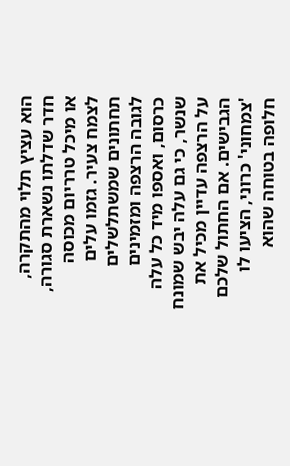הוא עציץ תלוי מהתקרה, חדר שדלתו נשארת סגורה, או מיכל טרריום מכוסה לצמח צעיר. גזמו עלים תחתונים שמשתלשלים לגובה הרצפה ומזמינים כרסום, ואספו מיד כל עלה שנשר, כי גם עלה יבש שמונח על הרצפה עדיין מכיל את הגבישים. אם החתול שלכם 'צמחוני' כרוני, הציעו לו חלופה בטוחה שהוא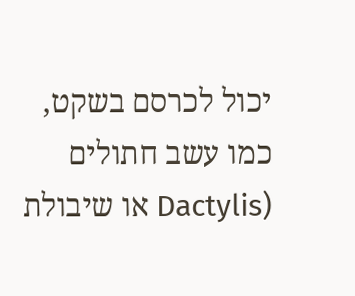יכול לכרסם בשקט, כמו עשב חתולים (Dactylis או שיבולת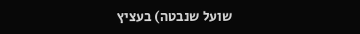שועל שנבטה) בעציץ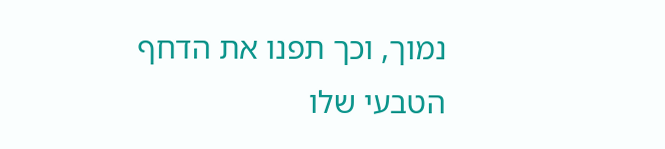נמוך, וכך תפנו את הדחף הטבעי שלו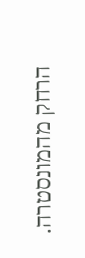הרחק מהמונסטרה.